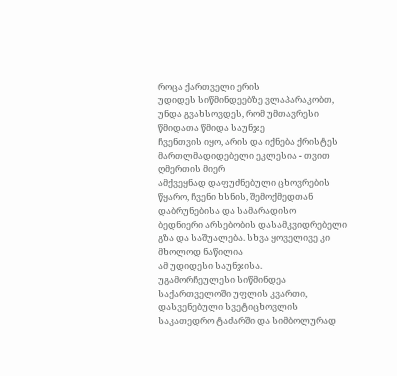როცა ქართველი ერის
უდიდეს სიწმინდეებზე ვლაპარაკობთ, უნდა გვახსოვდეს, რომ უმთავრესი წმიდათა წმიდა საუნჯე
ჩვენთვის იყო, არის და იქნება ქრისტეს მართლმადიდებელი ეკლესია - თვით ღმერთის მიერ
ამქვეყნად დაფუძნებული ცხოვრების წყარო, ჩვენი ხსნის, შემოქმედთან დაბრუნებისა და სამარადისო
ბედნიერი არსებობის დასამკვიდრებელი გზა და საშუალება. სხვა ყოველივე კი მხოლოდ ნაწილია
ამ უდიდესი საუნჯისა.
უგამორჩეულესი სიწმინდეა
საქართველოში უფლის კვართი, დასვენებული სვეტიცხოვლის საკათედრო ტაძარში და სიმბოლურად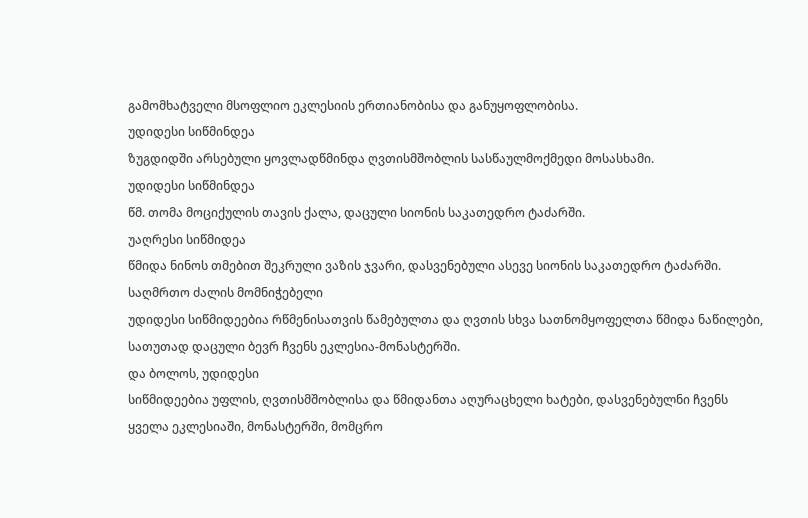გამომხატველი მსოფლიო ეკლესიის ერთიანობისა და განუყოფლობისა.
უდიდესი სიწმინდეა
ზუგდიდში არსებული ყოვლადწმინდა ღვთისმშობლის სასწაულმოქმედი მოსასხამი.
უდიდესი სიწმინდეა
წმ. თომა მოციქულის თავის ქალა, დაცული სიონის საკათედრო ტაძარში.
უაღრესი სიწმიდეა
წმიდა ნინოს თმებით შეკრული ვაზის ჯვარი, დასვენებული ასევე სიონის საკათედრო ტაძარში.
საღმრთო ძალის მომნიჭებელი
უდიდესი სიწმიდეებია რწმენისათვის წამებულთა და ღვთის სხვა სათნომყოფელთა წმიდა ნაწილები,
სათუთად დაცული ბევრ ჩვენს ეკლესია-მონასტერში.
და ბოლოს, უდიდესი
სიწმიდეებია უფლის, ღვთისმშობლისა და წმიდანთა აღურაცხელი ხატები, დასვენებულნი ჩვენს
ყველა ეკლესიაში, მონასტერში, მომცრო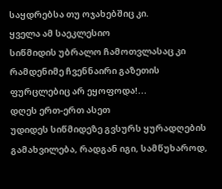საყდრებსა თუ ოჯახებშიც კი.
ყველა ამ საეკლესიო
სიწმიდის უბრალო ჩამოთვლასაც კი რამდენიმე ჩვენნაირი გაზეთის ფურცლებიც არ ეყოფოდა!...
დღეს ერთ-ერთ ასეთ
უდიდეს სიწმიდეზე გვსურს ყურადღების გამახვილება, რადგან იგი, სამწუხაროდ,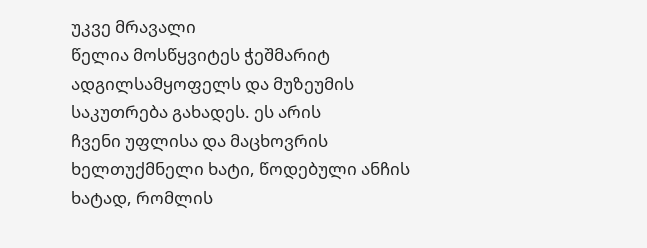უკვე მრავალი
წელია მოსწყვიტეს ჭეშმარიტ ადგილსამყოფელს და მუზეუმის საკუთრება გახადეს. ეს არის
ჩვენი უფლისა და მაცხოვრის ხელთუქმნელი ხატი, წოდებული ანჩის ხატად, რომლის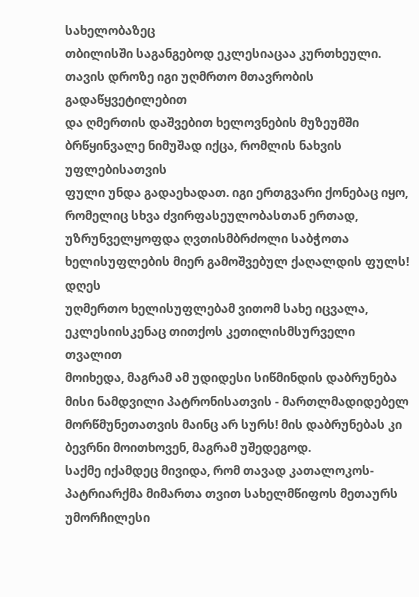სახელობაზეც
თბილისში საგანგებოდ ეკლესიაცაა კურთხეული. თავის დროზე იგი უღმრთო მთავრობის გადაწყვეტილებით
და ღმერთის დაშვებით ხელოვნების მუზეუმში ბრწყინვალე ნიმუშად იქცა, რომლის ნახვის უფლებისათვის
ფული უნდა გადაეხადათ. იგი ერთგვარი ქონებაც იყო, რომელიც სხვა ძვირფასეულობასთან ერთად,
უზრუნველყოფდა ღვთისმბრძოლი საბჭოთა ხელისუფლების მიერ გამოშვებულ ქაღალდის ფულს! დღეს
უღმერთო ხელისუფლებამ ვითომ სახე იცვალა, ეკლესიისკენაც თითქოს კეთილისმსურველი თვალით
მოიხედა, მაგრამ ამ უდიდესი სიწმინდის დაბრუნება მისი ნამდვილი პატრონისათვის - მართლმადიდებელ
მორწმუნეთათვის მაინც არ სურს! მის დაბრუნებას კი ბევრნი მოითხოვენ, მაგრამ უშედეგოდ.
საქმე იქამდეც მივიდა, რომ თავად კათალოკოს-პატრიარქმა მიმართა თვით სახელმწიფოს მეთაურს
უმორჩილესი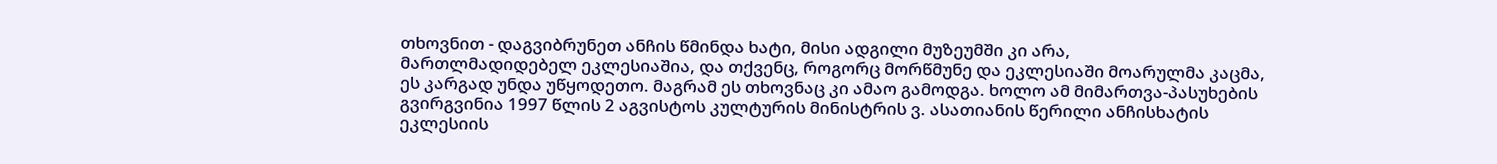თხოვნით - დაგვიბრუნეთ ანჩის წმინდა ხატი, მისი ადგილი მუზეუმში კი არა,
მართლმადიდებელ ეკლესიაშია, და თქვენც, როგორც მორწმუნე და ეკლესიაში მოარულმა კაცმა,
ეს კარგად უნდა უწყოდეთო. მაგრამ ეს თხოვნაც კი ამაო გამოდგა. ხოლო ამ მიმართვა-პასუხების
გვირგვინია 1997 წლის 2 აგვისტოს კულტურის მინისტრის ვ. ასათიანის წერილი ანჩისხატის
ეკლესიის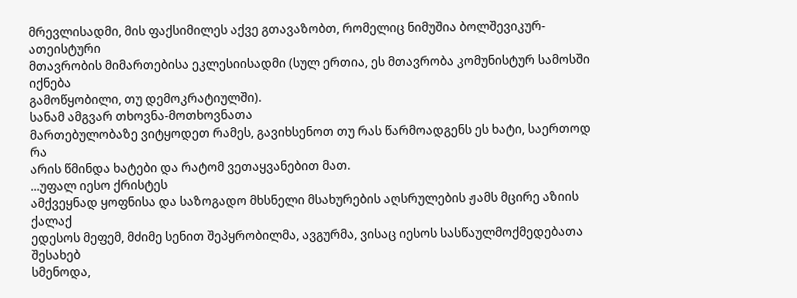მრევლისადმი, მის ფაქსიმილეს აქვე გთავაზობთ, რომელიც ნიმუშია ბოლშევიკურ-ათეისტური
მთავრობის მიმართებისა ეკლესიისადმი (სულ ერთია, ეს მთავრობა კომუნისტურ სამოსში იქნება
გამოწყობილი, თუ დემოკრატიულში).
სანამ ამგვარ თხოვნა-მოთხოვნათა
მართებულობაზე ვიტყოდეთ რამეს, გავიხსენოთ თუ რას წარმოადგენს ეს ხატი, საერთოდ რა
არის წმინდა ხატები და რატომ ვეთაყვანებით მათ.
...უფალ იესო ქრისტეს
ამქვეყნად ყოფნისა და საზოგადო მხსნელი მსახურების აღსრულების ჟამს მცირე აზიის ქალაქ
ედესოს მეფემ, მძიმე სენით შეპყრობილმა, ავგურმა, ვისაც იესოს სასწაულმოქმედებათა შესახებ
სმენოდა,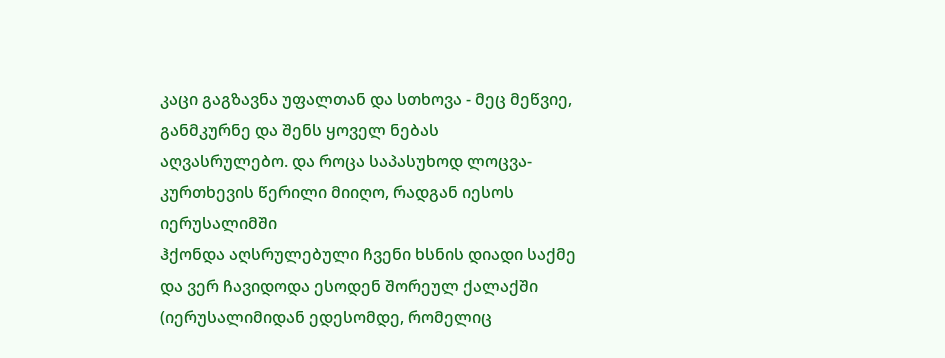კაცი გაგზავნა უფალთან და სთხოვა - მეც მეწვიე, განმკურნე და შენს ყოველ ნებას
აღვასრულებო. და როცა საპასუხოდ ლოცვა-კურთხევის წერილი მიიღო, რადგან იესოს იერუსალიმში
ჰქონდა აღსრულებული ჩვენი ხსნის დიადი საქმე და ვერ ჩავიდოდა ესოდენ შორეულ ქალაქში
(იერუსალიმიდან ედესომდე, რომელიც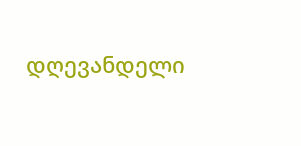დღევანდელი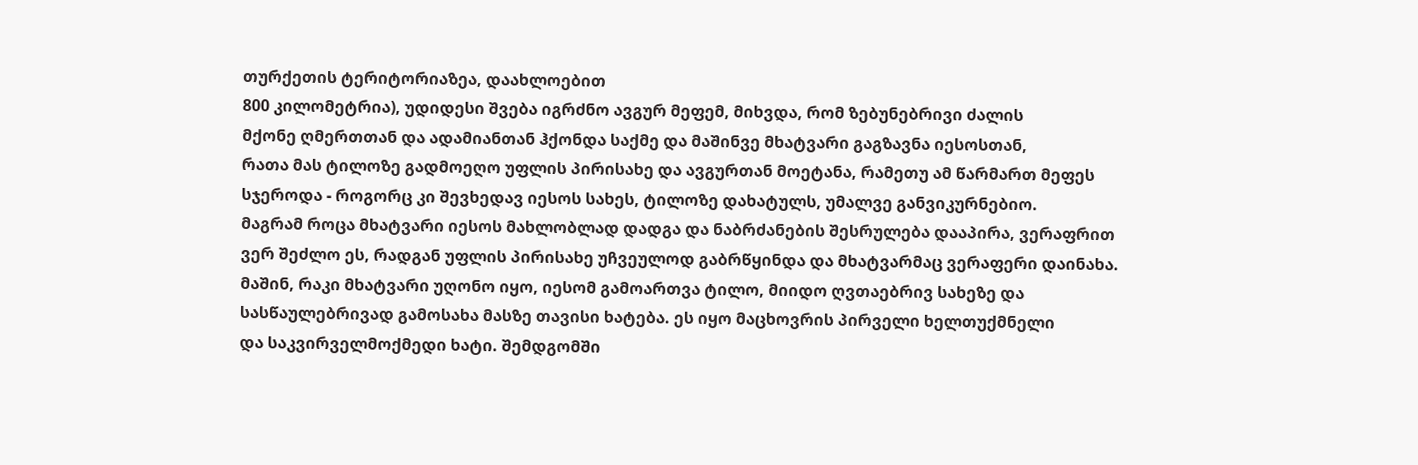თურქეთის ტერიტორიაზეა, დაახლოებით
800 კილომეტრია), უდიდესი შვება იგრძნო ავგურ მეფემ, მიხვდა, რომ ზებუნებრივი ძალის
მქონე ღმერთთან და ადამიანთან ჰქონდა საქმე და მაშინვე მხატვარი გაგზავნა იესოსთან,
რათა მას ტილოზე გადმოეღო უფლის პირისახე და ავგურთან მოეტანა, რამეთუ ამ წარმართ მეფეს
სჯეროდა - როგორც კი შევხედავ იესოს სახეს, ტილოზე დახატულს, უმალვე განვიკურნებიო.
მაგრამ როცა მხატვარი იესოს მახლობლად დადგა და ნაბრძანების შესრულება დააპირა, ვერაფრით
ვერ შეძლო ეს, რადგან უფლის პირისახე უჩვეულოდ გაბრწყინდა და მხატვარმაც ვერაფერი დაინახა.
მაშინ, რაკი მხატვარი უღონო იყო, იესომ გამოართვა ტილო, მიიდო ღვთაებრივ სახეზე და
სასწაულებრივად გამოსახა მასზე თავისი ხატება. ეს იყო მაცხოვრის პირველი ხელთუქმნელი
და საკვირველმოქმედი ხატი. შემდგომში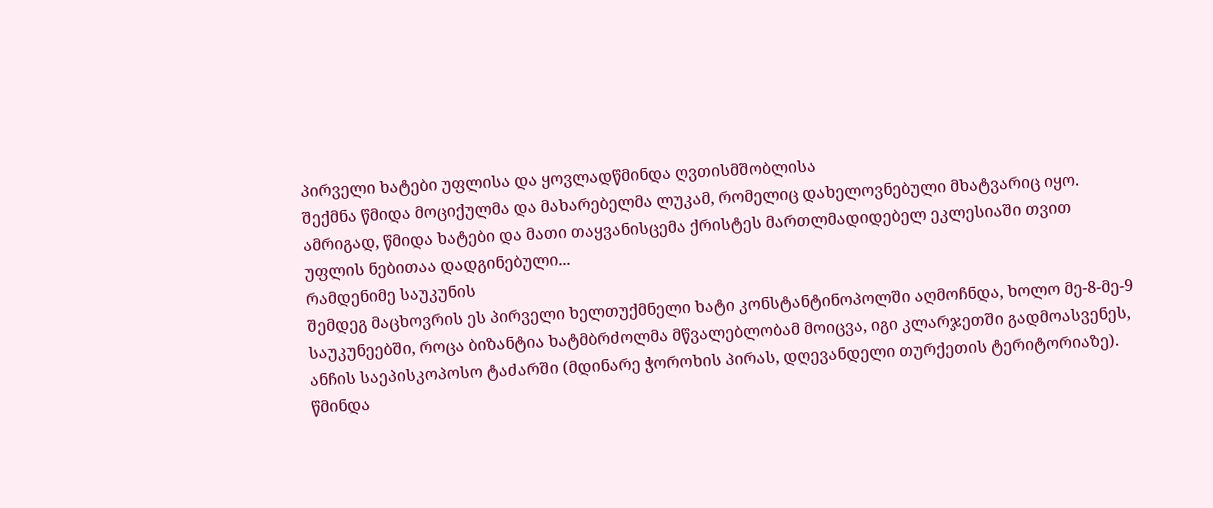პირველი ხატები უფლისა და ყოვლადწმინდა ღვთისმშობლისა
შექმნა წმიდა მოციქულმა და მახარებელმა ლუკამ, რომელიც დახელოვნებული მხატვარიც იყო.
ამრიგად, წმიდა ხატები და მათი თაყვანისცემა ქრისტეს მართლმადიდებელ ეკლესიაში თვით
უფლის ნებითაა დადგინებული...
რამდენიმე საუკუნის
შემდეგ მაცხოვრის ეს პირველი ხელთუქმნელი ხატი კონსტანტინოპოლში აღმოჩნდა, ხოლო მე-8-მე-9
საუკუნეებში, როცა ბიზანტია ხატმბრძოლმა მწვალებლობამ მოიცვა, იგი კლარჯეთში გადმოასვენეს,
ანჩის საეპისკოპოსო ტაძარში (მდინარე ჭოროხის პირას, დღევანდელი თურქეთის ტერიტორიაზე).
წმინდა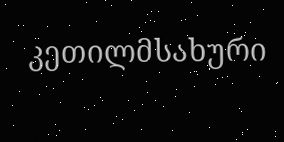კეთილმსახური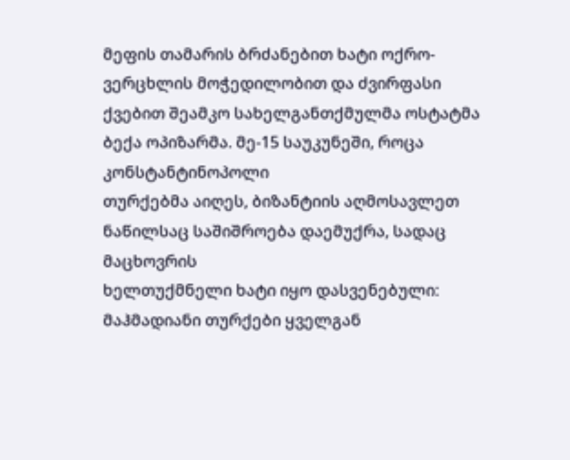მეფის თამარის ბრძანებით ხატი ოქრო-ვერცხლის მოჭედილობით და ძვირფასი
ქვებით შეამკო სახელგანთქმულმა ოსტატმა ბექა ოპიზარმა. მე-15 საუკუნეში, როცა კონსტანტინოპოლი
თურქებმა აიღეს, ბიზანტიის აღმოსავლეთ ნაწილსაც საშიშროება დაემუქრა, სადაც მაცხოვრის
ხელთუქმნელი ხატი იყო დასვენებული: მაჰმადიანი თურქები ყველგან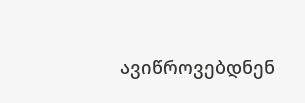ავიწროვებდნენ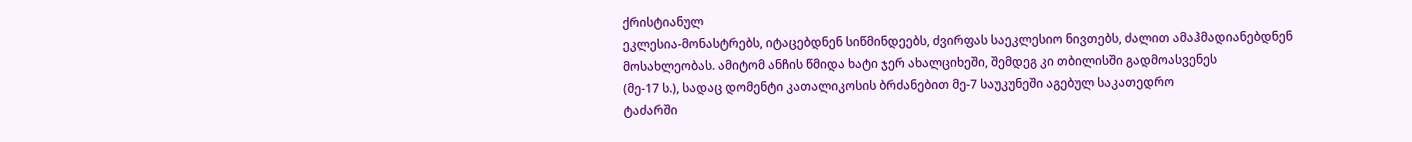ქრისტიანულ
ეკლესია-მონასტრებს, იტაცებდნენ სიწმინდეებს, ძვირფას საეკლესიო ნივთებს, ძალით ამაჰმადიანებდნენ
მოსახლეობას. ამიტომ ანჩის წმიდა ხატი ჯერ ახალციხეში, შემდეგ კი თბილისში გადმოასვენეს
(მე-17 ს.), სადაც დომენტი კათალიკოსის ბრძანებით მე-7 საუკუნეში აგებულ საკათედრო
ტაძარში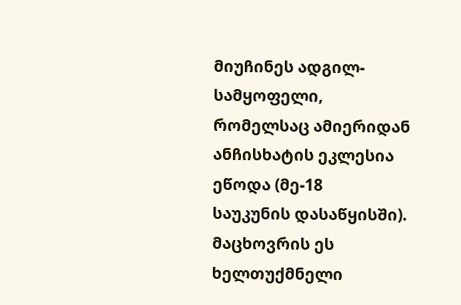მიუჩინეს ადგილ-სამყოფელი, რომელსაც ამიერიდან ანჩისხატის ეკლესია ეწოდა (მე-18
საუკუნის დასაწყისში).
მაცხოვრის ეს ხელთუქმნელი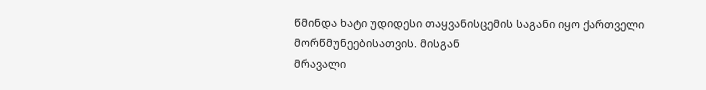წმინდა ხატი უდიდესი თაყვანისცემის საგანი იყო ქართველი მორწმუნეებისათვის. მისგან
მრავალი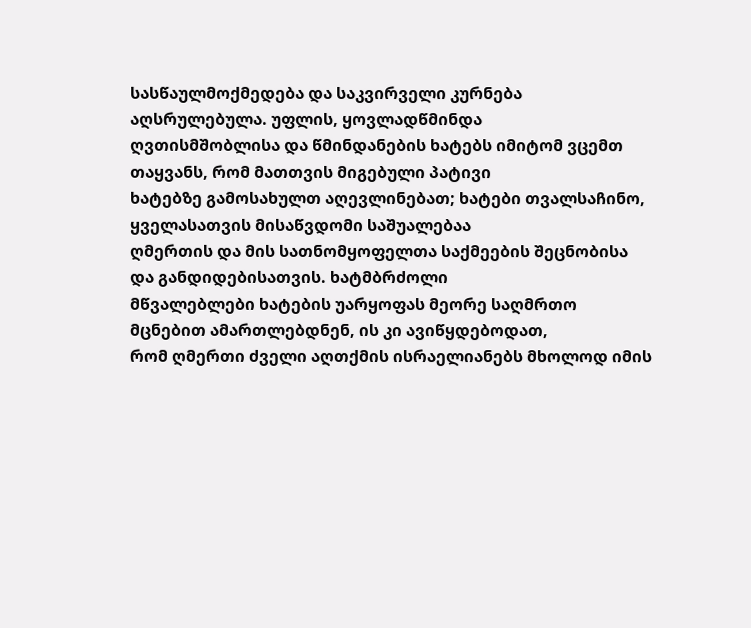სასწაულმოქმედება და საკვირველი კურნება აღსრულებულა. უფლის, ყოვლადწმინდა
ღვთისმშობლისა და წმინდანების ხატებს იმიტომ ვცემთ თაყვანს, რომ მათთვის მიგებული პატივი
ხატებზე გამოსახულთ აღევლინებათ; ხატები თვალსაჩინო, ყველასათვის მისაწვდომი საშუალებაა
ღმერთის და მის სათნომყოფელთა საქმეების შეცნობისა და განდიდებისათვის. ხატმბრძოლი
მწვალებლები ხატების უარყოფას მეორე საღმრთო მცნებით ამართლებდნენ, ის კი ავიწყდებოდათ,
რომ ღმერთი ძველი აღთქმის ისრაელიანებს მხოლოდ იმის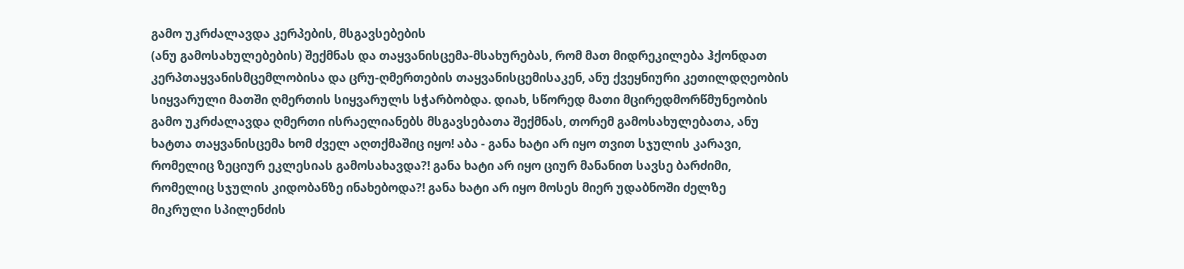გამო უკრძალავდა კერპების, მსგავსებების
(ანუ გამოსახულებების) შექმნას და თაყვანისცემა-მსახურებას, რომ მათ მიდრეკილება ჰქონდათ
კერპთაყვანისმცემლობისა და ცრუ-ღმერთების თაყვანისცემისაკენ, ანუ ქვეყნიური კეთილდღეობის
სიყვარული მათში ღმერთის სიყვარულს სჭარბობდა. დიახ, სწორედ მათი მცირედმორწმუნეობის
გამო უკრძალავდა ღმერთი ისრაელიანებს მსგავსებათა შექმნას, თორემ გამოსახულებათა, ანუ
ხატთა თაყვანისცემა ხომ ძველ აღთქმაშიც იყო! აბა - განა ხატი არ იყო თვით სჯულის კარავი,
რომელიც ზეციურ ეკლესიას გამოსახავდა?! განა ხატი არ იყო ციურ მანანით სავსე ბარძიმი,
რომელიც სჯულის კიდობანზე ინახებოდა?! განა ხატი არ იყო მოსეს მიერ უდაბნოში ძელზე
მიკრული სპილენძის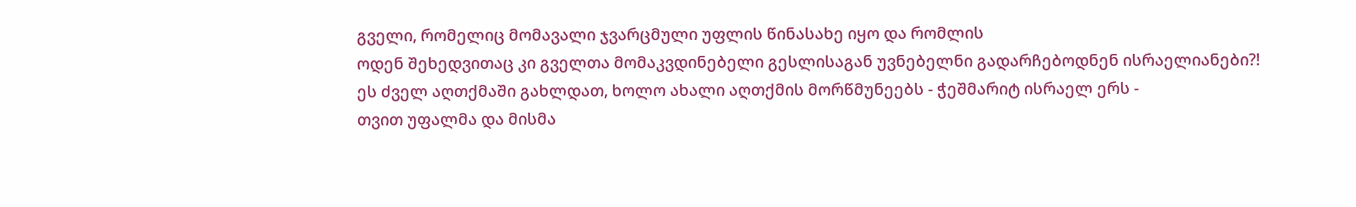გველი, რომელიც მომავალი ჯვარცმული უფლის წინასახე იყო და რომლის
ოდენ შეხედვითაც კი გველთა მომაკვდინებელი გესლისაგან უვნებელნი გადარჩებოდნენ ისრაელიანები?!
ეს ძველ აღთქმაში გახლდათ, ხოლო ახალი აღთქმის მორწმუნეებს - ჭეშმარიტ ისრაელ ერს -
თვით უფალმა და მისმა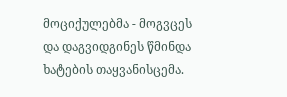მოციქულებმა - მოგვცეს და დაგვიდგინეს წმინდა ხატების თაყვანისცემა.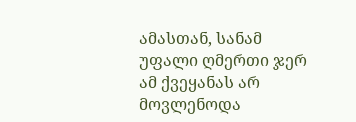ამასთან, სანამ უფალი ღმერთი ჯერ ამ ქვეყანას არ მოვლენოდა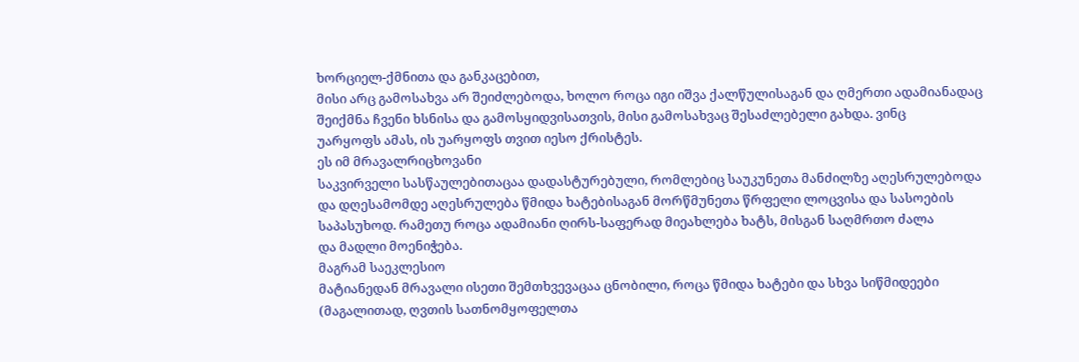ხორციელ-ქმნითა და განკაცებით,
მისი არც გამოსახვა არ შეიძლებოდა, ხოლო როცა იგი იშვა ქალწულისაგან და ღმერთი ადამიანადაც
შეიქმნა ჩვენი ხსნისა და გამოსყიდვისათვის, მისი გამოსახვაც შესაძლებელი გახდა. ვინც
უარყოფს ამას, ის უარყოფს თვით იესო ქრისტეს.
ეს იმ მრავალრიცხოვანი
საკვირველი სასწაულებითაცაა დადასტურებული, რომლებიც საუკუნეთა მანძილზე აღესრულებოდა
და დღესამომდე აღესრულება წმიდა ხატებისაგან მორწმუნეთა წრფელი ლოცვისა და სასოების
საპასუხოდ. რამეთუ როცა ადამიანი ღირს-საფერად მიეახლება ხატს, მისგან საღმრთო ძალა
და მადლი მოენიჭება.
მაგრამ საეკლესიო
მატიანედან მრავალი ისეთი შემთხვევაცაა ცნობილი, როცა წმიდა ხატები და სხვა სიწმიდეები
(მაგალითად, ღვთის სათნომყოფელთა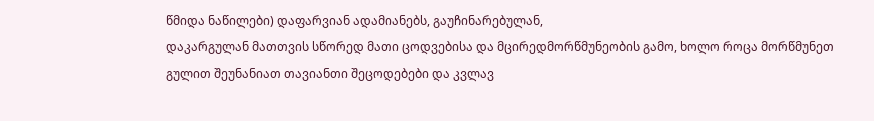წმიდა ნაწილები) დაფარვიან ადამიანებს, გაუჩინარებულან,
დაკარგულან მათთვის სწორედ მათი ცოდვებისა და მცირედმორწმუნეობის გამო, ხოლო როცა მორწმუნეთ
გულით შეუნანიათ თავიანთი შეცოდებები და კვლავ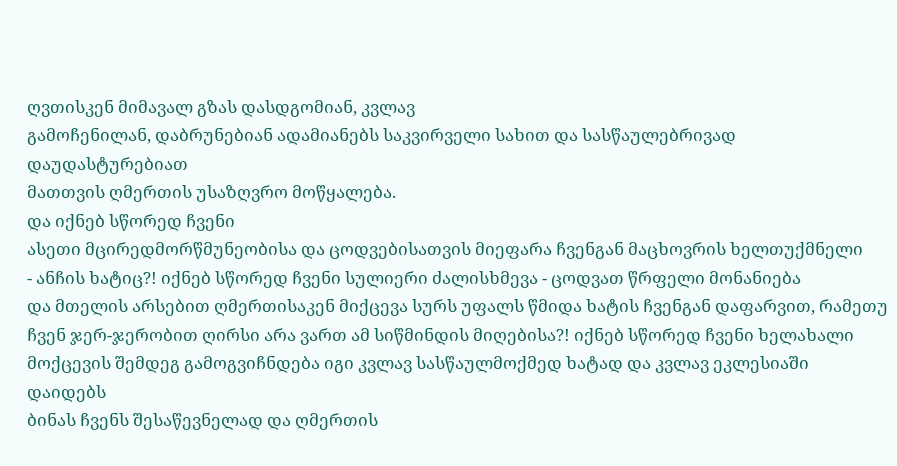ღვთისკენ მიმავალ გზას დასდგომიან, კვლავ
გამოჩენილან, დაბრუნებიან ადამიანებს საკვირველი სახით და სასწაულებრივად დაუდასტურებიათ
მათთვის ღმერთის უსაზღვრო მოწყალება.
და იქნებ სწორედ ჩვენი
ასეთი მცირედმორწმუნეობისა და ცოდვებისათვის მიეფარა ჩვენგან მაცხოვრის ხელთუქმნელი
- ანჩის ხატიც?! იქნებ სწორედ ჩვენი სულიერი ძალისხმევა - ცოდვათ წრფელი მონანიება
და მთელის არსებით ღმერთისაკენ მიქცევა სურს უფალს წმიდა ხატის ჩვენგან დაფარვით, რამეთუ
ჩვენ ჯერ-ჯერობით ღირსი არა ვართ ამ სიწმინდის მიღებისა?! იქნებ სწორედ ჩვენი ხელახალი
მოქცევის შემდეგ გამოგვიჩნდება იგი კვლავ სასწაულმოქმედ ხატად და კვლავ ეკლესიაში დაიდებს
ბინას ჩვენს შესაწევნელად და ღმერთის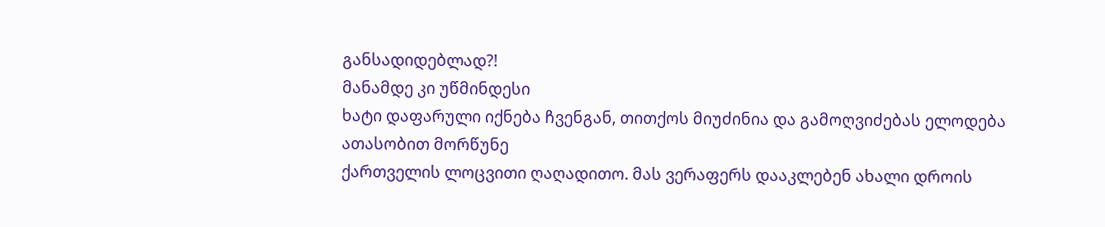განსადიდებლად?!
მანამდე კი უწმინდესი
ხატი დაფარული იქნება ჩვენგან, თითქოს მიუძინია და გამოღვიძებას ელოდება ათასობით მორწუნე
ქართველის ლოცვითი ღაღადითო. მას ვერაფერს დააკლებენ ახალი დროის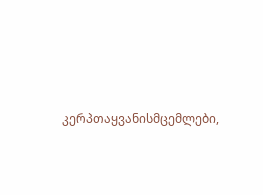კერპთაყვანისმცემლები,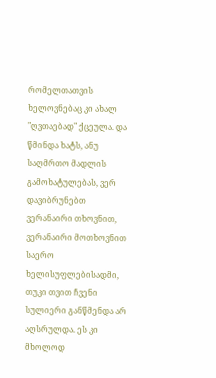რომელთათვის ხელოვნებაც კი ახალ "ღვთაებად" ქცეულა. და წმინდა ხატს, ანუ
საღმრთო მადლის გამოხატულებას, ვერ დავიბრუნებთ ვერანაირი თხოვნით, ვერანაირი მოთხოვნით
საერო ხელისუფლებისადმი, თუკი თვით ჩვენი სულიერი განწმენდა არ აღსრულდა. ეს კი მხოლოდ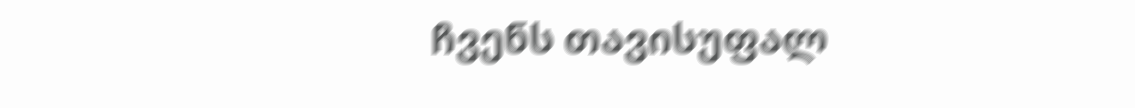ჩვენს თავისუფალ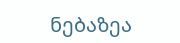ნებაზეა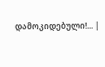დამოკიდებული!... |